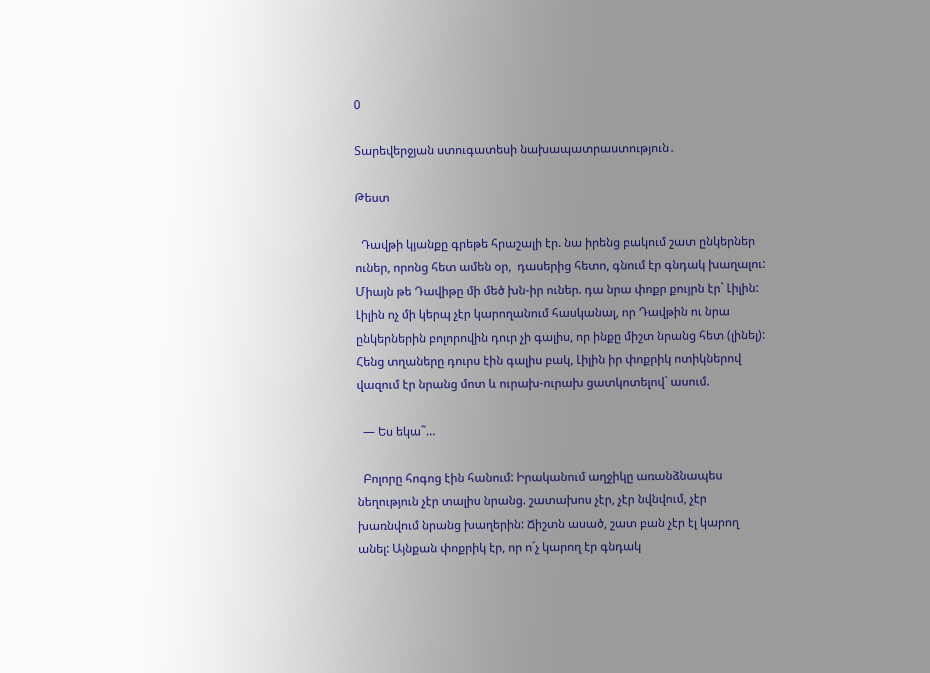0

Տարեվերջյան ստուգատեսի նախապատրաստություն․

Թեստ

  Դավթի կյանքը գրեթե հրաշալի էր. նա իրենց բակում շատ ընկերներ ուներ, որոնց հետ ամեն օր,  դասերից հետո, գնում էր գնդակ խաղալու: Միայն թե Դավիթը մի մեծ խն-իր ուներ. դա նրա փոքր քույրն էր` Լիլին: Լիլին ոչ մի կերպ չէր կարողանում հասկանալ, որ Դավթին ու նրա ընկերներին բոլորովին դուր չի գալիս, որ ինքը միշտ նրանց հետ (լինել): Հենց տղաները դուրս էին գալիս բակ, Լիլին իր փոքրիկ ոտիկներով վազում էր նրանց մոտ և ուրախ-ուրախ ցատկոտելով` ասում.

  — Ես եկա˜…

  Բոլորը հոգոց էին հանում: Իրականում աղջիկը առանձնապես նեղություն չէր տալիս նրանց. շատախոս չէր, չէր նվնվում, չէր խառնվում նրանց խաղերին: Ճիշտն ասած, շատ բան չէր էլ կարող անել: Այնքան փոքրիկ էր, որ ո´չ կարող էր գնդակ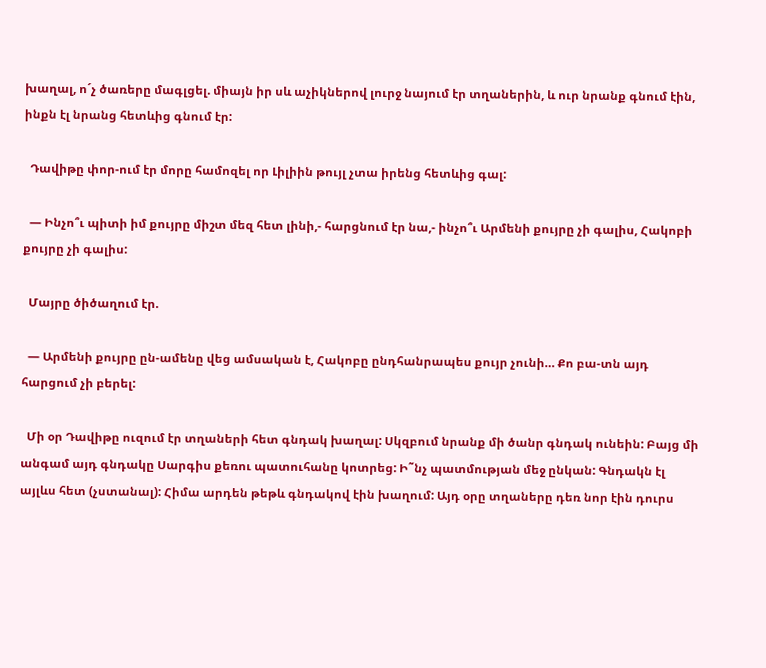խաղալ, ո´չ ծառերը մագլցել. միայն իր սև աչիկներով լուրջ նայում էր տղաներին, և ուր նրանք գնում էին, ինքն էլ նրանց հետևից գնում էր:

  Դավիթը փոր-ում էր մորը համոզել որ Լիլիին թույլ չտա իրենց հետևից գալ:

  — Ինչո՞ւ պիտի իմ քույրը միշտ մեզ հետ լինի,- հարցնում էր նա,- ինչո՞ւ Արմենի քույրը չի գալիս, Հակոբի քույրը չի գալիս:

  Մայրը ծիծաղում էր.

  — Արմենի քույրը ըն-ամենը վեց ամսական է, Հակոբը ընդհանրապես քույր չունի… Քո բա-տն այդ հարցում չի բերել:

  Մի օր Դավիթը ուզում էր տղաների հետ գնդակ խաղալ: Սկզբում նրանք մի ծանր գնդակ ունեին: Բայց մի անգամ այդ գնդակը Սարգիս քեռու պատուհանը կոտրեց: Ի˜նչ պատմության մեջ ընկան: Գնդակն էլ այլևս հետ (չստանալ): Հիմա արդեն թեթև գնդակով էին խաղում: Այդ օրը տղաները դեռ նոր էին դուրս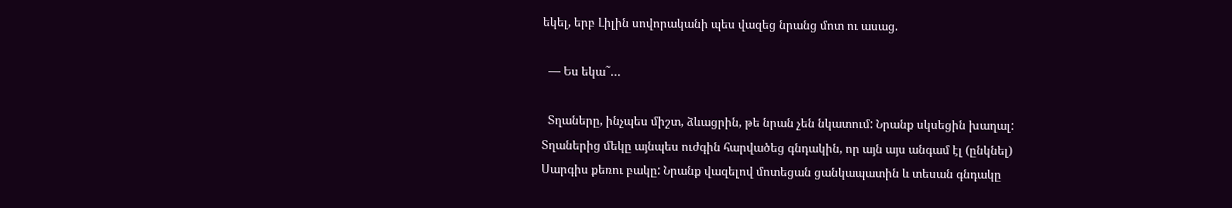եկել, երբ Լիլին սովորականի պես վազեց նրանց մոտ ու ասաց.

  — Ես եկա˜…

  Տղաները, ինչպես միշտ, ձևացրին, թե նրան չեն նկատում: Նրանք սկսեցին խաղալ: Տղաներից մեկը այնպես ուժգին հարվածեց գնդակին, որ այն այս անգամ էլ (ընկնել) Սարգիս քեռու բակը: Նրանք վազելով մոտեցան ցանկապատին և տեսան գնդակը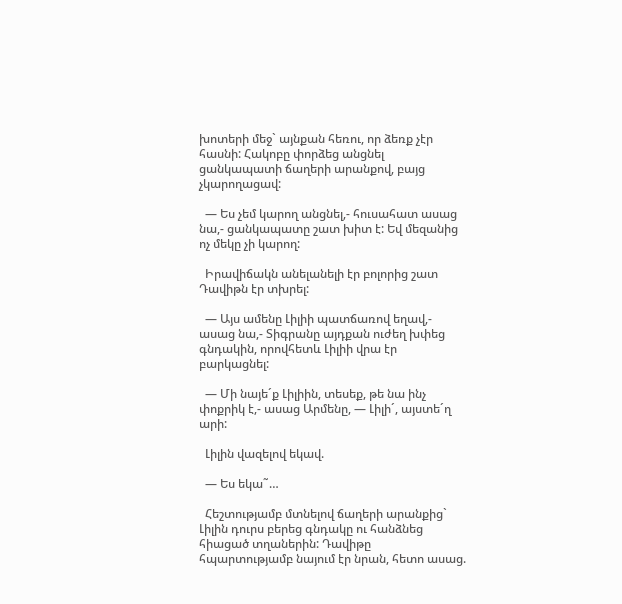խոտերի մեջ` այնքան հեռու, որ ձեռք չէր հասնի: Հակոբը փորձեց անցնել ցանկապատի ճաղերի արանքով, բայց չկարողացավ:

  — Ես չեմ կարող անցնել,- հուսահատ ասաց նա,- ցանկապատը շատ խիտ է: Եվ մեզանից ոչ մեկը չի կարող:

  Իրավիճակն անելանելի էր բոլորից շատ Դավիթն էր տխրել:

  — Այս ամենը Լիլիի պատճառով եղավ,- ասաց նա,- Տիգրանը այդքան ուժեղ խփեց գնդակին, որովհետև Լիլիի վրա էր բարկացնել:

  — Մի նայե´ք Լիլիին, տեսեք, թե նա ինչ փոքրիկ է,- ասաց Արմենը, — Լիլի´, այստե´ղ արի:

  Լիլին վազելով եկավ.

  — Ես եկա˜…

  Հեշտությամբ մտնելով ճաղերի արանքից` Լիլին դուրս բերեց գնդակը ու հանձնեց հիացած տղաներին: Դավիթը հպարտությամբ նայում էր նրան, հետո ասաց.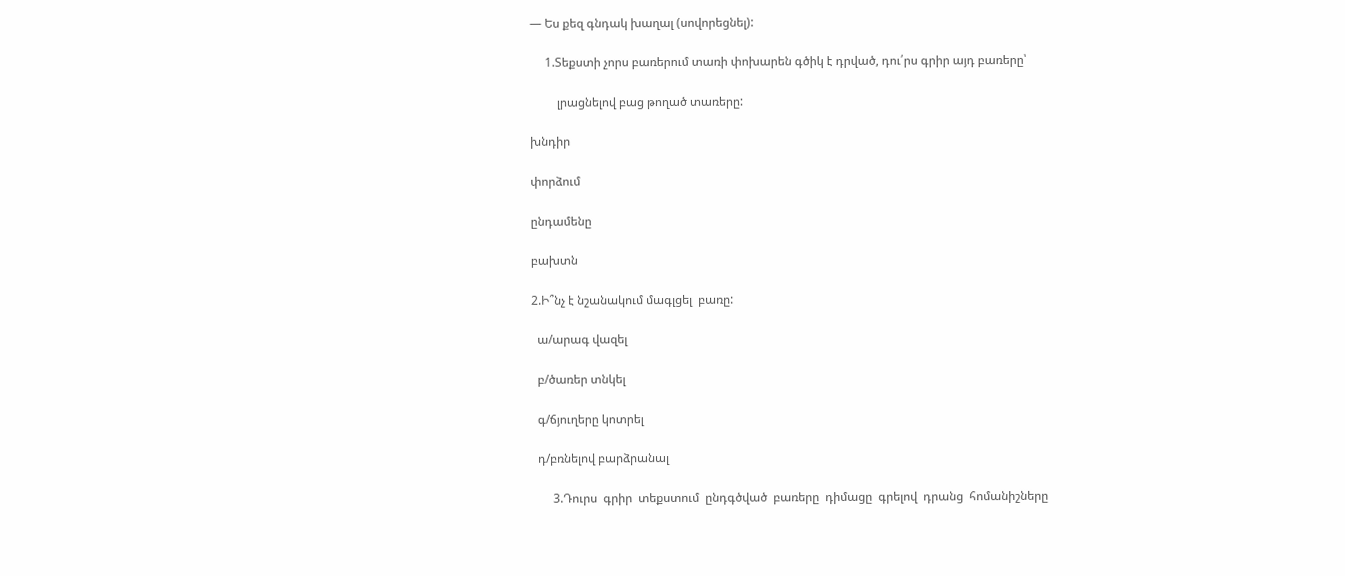— Ես քեզ գնդակ խաղալ (սովորեցնել):

     1.Տեքստի չորս բառերում տառի փոխարեն գծիկ է դրված, դու՛րս գրիր այդ բառերը՝

         լրացնելով բաց թողած տառերը:

խնդիր

փորձում

ընդամենը

բախտն

2.Ի՞նչ է նշանակում մագլցել  բառը:

  ա/արագ վազել

  բ/ծառեր տնկել

  գ/ճյուղերը կոտրել

  դ/բռնելով բարձրանալ

       3.Դուրս  գրիր  տեքստում  ընդգծված  բառերը  դիմացը  գրելով  դրանց  հոմանիշները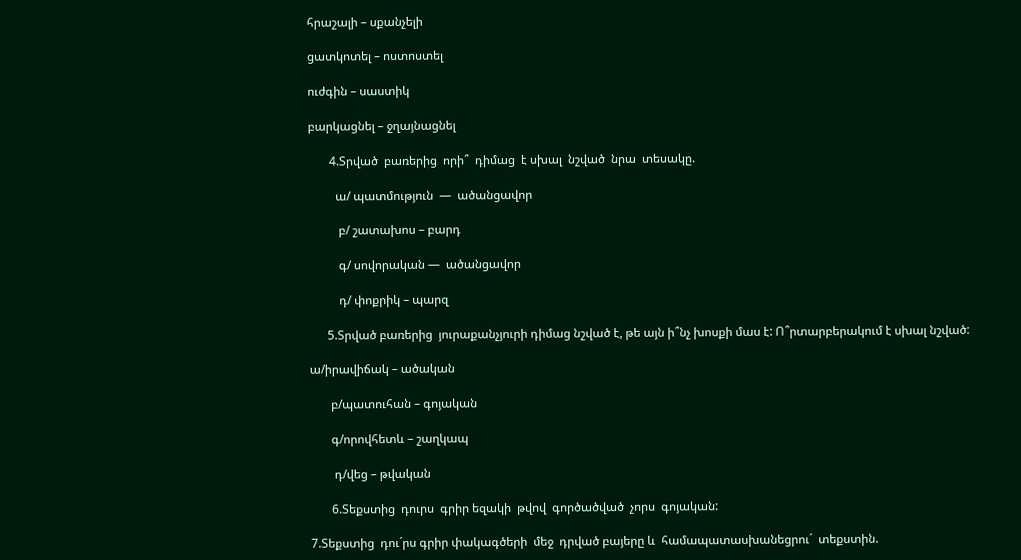հրաշալի – սքանչելի

ցատկոտել – ոստոստել

ուժգին – սաստիկ

բարկացնել – ջղայնացնել

       4.Տրված  բառերից  որի՞  դիմաց  է սխալ  նշված  նրա  տեսակը.

         ա/ պատմություն  —  ածանցավոր

          բ/ շատախոս – բարդ

          գ/ սովորական —  ածանցավոր

          դ/ փոքրիկ – պարզ

      5.Տրված բառերից  յուրաքանչյուրի դիմաց նշված է, թե այն ի՞նչ խոսքի մաս է: Ո՞րտարբերակում է սխալ նշված:

ա/իրավիճակ – ածական

       բ/պատուհան – գոյական

       գ/որովհետև – շաղկապ

        դ/վեց – թվական

       6.Տեքստից  դուրս  գրիր եզակի  թվով  գործածված  չորս  գոյական:

7.Տեքստից  դու´րս գրիր փակագծերի  մեջ  դրված բայերը և  համապատասխանեցրու´  տեքստին.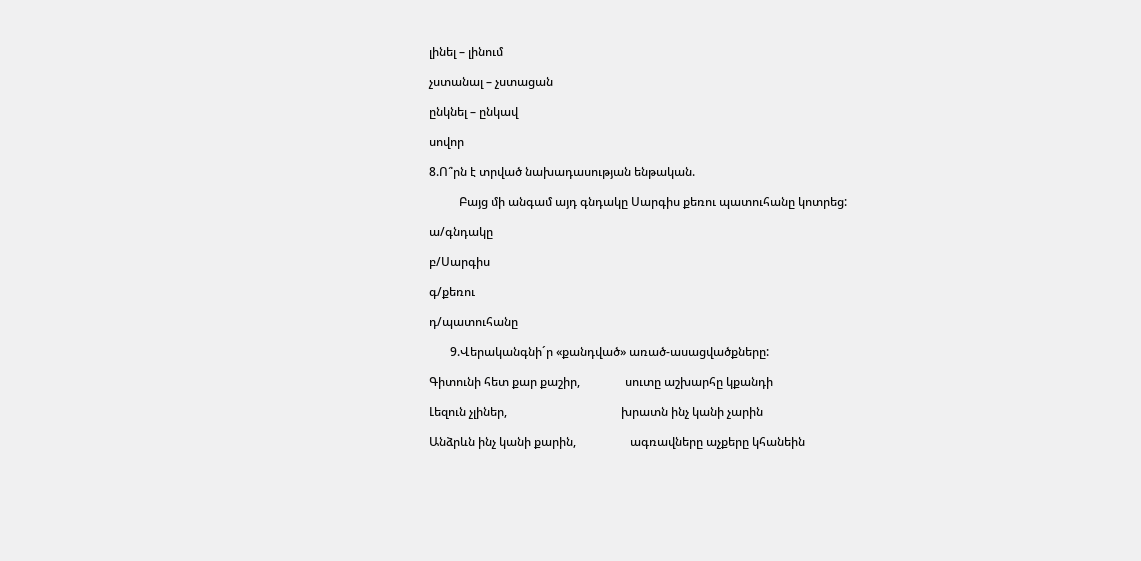լինել – լինում

չստանալ – չստացան

ընկնել – ընկավ

սովոր

8.Ո՞րն է տրված նախադասության ենթական.

          Բայց մի անգամ այդ գնդակը Սարգիս քեռու պատուհանը կոտրեց:

ա/գնդակը

բ/Սարգիս

գ/քեռու

դ/պատուհանը

       9.Վերականգնի´ր «քանդված» առած-ասացվածքները:

Գիտունի հետ քար քաշիր,               սուտը աշխարհը կքանդի

Լեզուն չլիներ,                                      խրատն ինչ կանի չարին

Անձրևն ինչ կանի քարին,                  ագռավները աչքերը կհանեին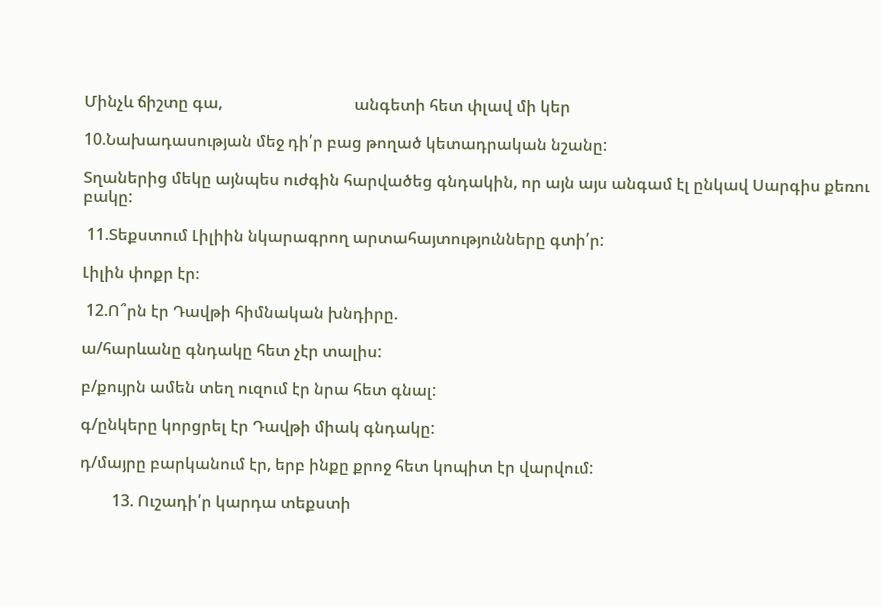Մինչև ճիշտը գա,                                 անգետի հետ փլավ մի կեր

10.Նախադասության մեջ դի՛ր բաց թողած կետադրական նշանը:

Տղաներից մեկը այնպես ուժգին հարվածեց գնդակին, որ այն այս անգամ էլ ընկավ Սարգիս քեռու բակը:

 11.Տեքստում Լիլիին նկարագրող արտահայտությունները գտի՛ր:

Լիլին փոքր էր։

 12.Ո՞րն էր Դավթի հիմնական խնդիրը.

ա/հարևանը գնդակը հետ չէր տալիս:

բ/քույրն ամեն տեղ ուզում էր նրա հետ գնալ:

գ/ընկերը կորցրել էր Դավթի միակ գնդակը:

դ/մայրը բարկանում էր, երբ ինքը քրոջ հետ կոպիտ էր վարվում:

        13. Ուշադի՛ր կարդա տեքստի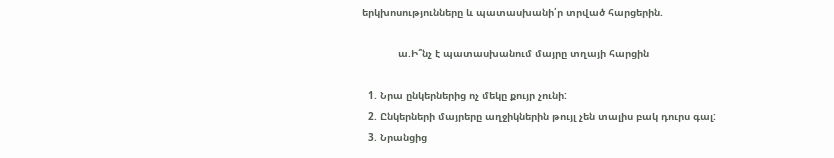երկխոսությունները և պատասխանի՛ր տրված հարցերին.

            ա.Ի՞նչ է պատասխանում մայրը տղայի հարցին

  1. Նրա ընկերներից ոչ մեկը քույր չունի:
  2. Ընկերների մայրերը աղջիկներին թույլ չեն տալիս բակ դուրս գալ:
  3. Նրանցից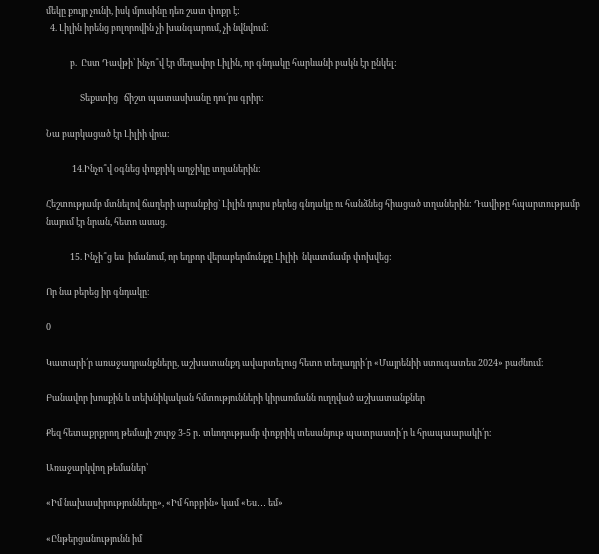մեկը քույր չունի, իսկ մյուսինը դեռ շատ փոքր է:
  4. Լիլին իրենց բոլորովին չի խանգարում, չի նվնվում:

            բ.  Ըստ Դավթի՝ ինչո՞վ էր մեղավոր Լիլին, որ գնդակը հարևանի բակն էր ընկել:

                 Տեքստից   ճիշտ պատասխանը դու՛րս գրիր:

Նա բարկացած էր Լիլիի վրա։

             14.Ինչո՞վ օգնեց փոքրիկ աղջիկը տղաներին:

Հեշտությամբ մտնելով ճաղերի արանքից` Լիլին դուրս բերեց գնդակը ու հանձնեց հիացած տղաներին: Դավիթը հպարտությամբ նայում էր նրան, հետո ասաց.

            15. Ինչի՞ց ես  իմանում, որ եղբոր վերաբերմունքը Լիլիի  նկատմամբ փոխվեց:

Որ նա բերեց իր գնդակը։

0

Կատարի՛ր առաջադրանքները, աշխատանքդ ավարտելուց հետո տեղադրի՛ր «Մայրենիի ստուգատես 2024» բաժնում։

Բանավոր խոսքին և տեխնիկական հմտությունների կիրառմանն ուղղված աշխատանքներ

Քեզ հետաքրքրող թեմայի շուրջ 3-5 ր․ տևողությամբ փոքրիկ տեսանյութ պատրաստի՛ր և հրապաարակի՛ր։

Առաջարկվող թեմաներ՝

«Իմ նախասիրությունները», «Իմ հոբբին» կամ «Ես․․․ եմ»

«Ընթերցանությունն իմ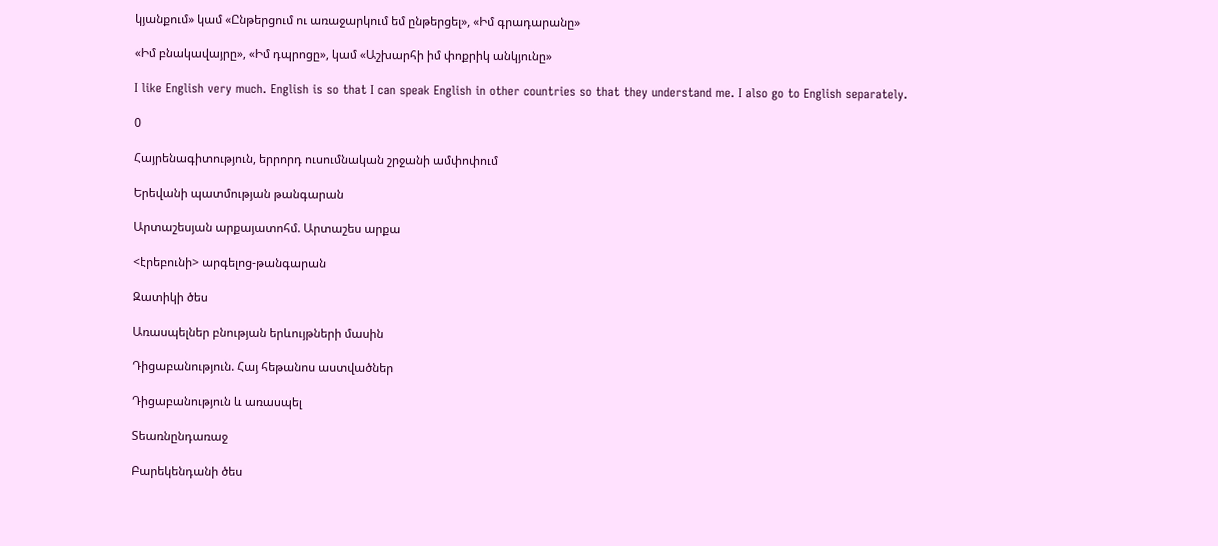կյանքում» կամ «Ընթերցում ու առաջարկում եմ ընթերցել», «Իմ գրադարանը»

«Իմ բնակավայրը», «Իմ դպրոցը», կամ «Աշխարհի իմ փոքրիկ անկյունը»

I like English very much. English is so that I can speak English in other countries so that they understand me. I also go to English separately.

0

Հայրենագիտություն, երրորդ ուսումնական շրջանի ամփոփում

Երեվանի պատմության թանգարան

Արտաշեսյան արքայատոհմ. Արտաշես արքա

<էրեբունի> արգելոց-թանգարան

Զատիկի ծես

Առասպելներ բնության երևույթների մասին

Դիցաբանություն. Հայ հեթանոս աստվածներ

Դիցաբանություն և առասպել

Տեառնընդառաջ

Բարեկենդանի ծես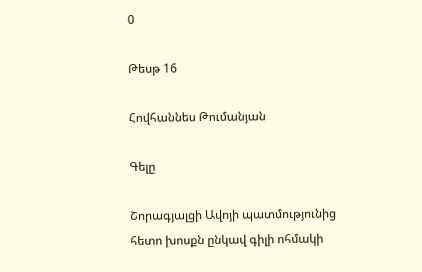0

Թեսթ 16

Հովհաննես Թումանյան

Գելը

Շորագյալցի Ավոյի պատմությունից հետո խոսքն ընկավ գիլի ոհմակի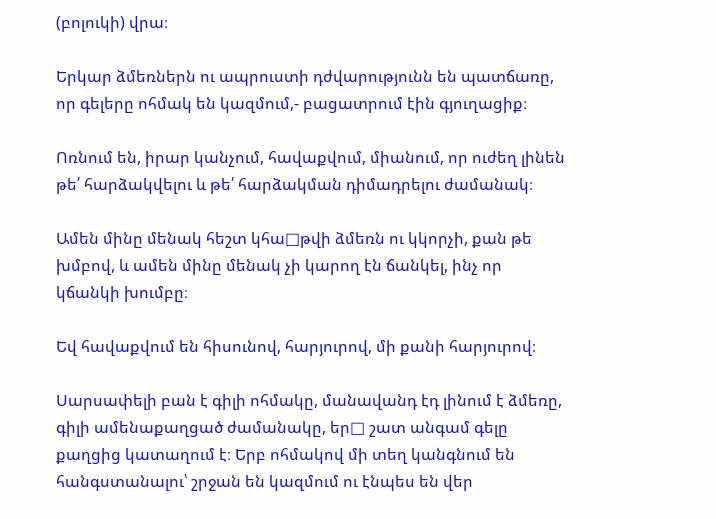(բոլուկի) վրա։

Երկար ձմեռներն ու ապրուստի դժվարությունն են պատճառը, որ գելերը ոհմակ են կազմում,- բացատրում էին գյուղացիք։

Ոռնում են, իրար կանչում, հավաքվում, միանում, որ ուժեղ լինեն թե՛ հարձակվելու և թե՛ հարձակման դիմադրելու ժամանակ։

Ամեն մինը մենակ հեշտ կհա□թվի ձմեռն ու կկորչի, քան թե խմբով, և ամեն մինը մենակ չի կարող էն ճանկել, ինչ որ կճանկի խումբը։

Եվ հավաքվում են հիսունով, հարյուրով, մի քանի հարյուրով։

Սարսափելի բան է գիլի ոհմակը, մանավանդ էդ լինում է ձմեռը, գիլի ամենաքաղցած ժամանակը, եր□ շատ անգամ գելը քաղցից կատաղում է։ Երբ ոհմակով մի տեղ կանգնում են հանգստանալու՝ շրջան են կազմում ու էնպես են վեր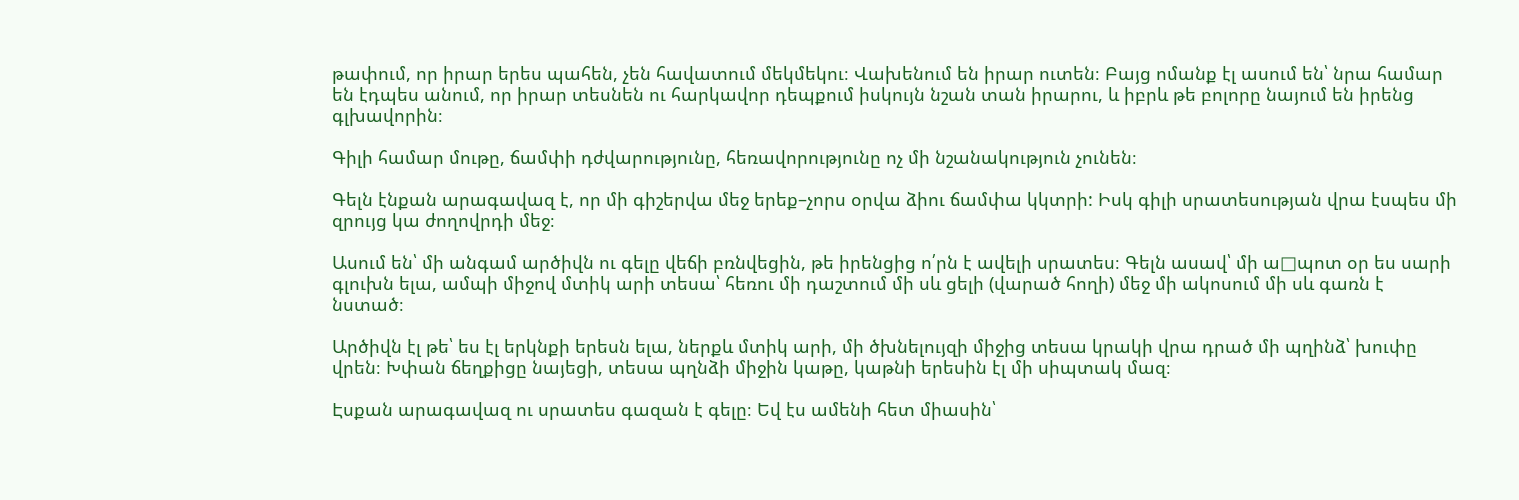թափում, որ իրար երես պահեն, չեն հավատում մեկմեկու։ Վախենում են իրար ուտեն։ Բայց ոմանք էլ ասում են՝ նրա համար են էդպես անում, որ իրար տեսնեն ու հարկավոր դեպքում իսկույն նշան տան իրարու, և իբրև թե բոլորը նայում են իրենց գլխավորին։

Գիլի համար մութը, ճամփի դժվարությունը, հեռավորությունը ոչ մի նշանակություն չունեն։

Գելն էնքան արագավազ է, որ մի գիշերվա մեջ երեք–չորս օրվա ձիու ճամփա կկտրի: Իսկ գիլի սրատեսության վրա էսպես մի զրույց կա ժողովրդի մեջ։

Ասում են՝ մի անգամ արծիվն ու գելը վեճի բռնվեցին, թե իրենցից ո՛րն է ավելի սրատես։ Գելն ասավ՝ մի ա□պոտ օր ես սարի գլուխն ելա, ամպի միջով մտիկ արի տեսա՝ հեռու մի դաշտում մի սև ցելի (վարած հողի) մեջ մի ակոսում մի սև գառն է նստած։

Արծիվն էլ թե՝ ես էլ երկնքի երեսն ելա, ներքև մտիկ արի, մի ծխնելույզի միջից տեսա կրակի վրա դրած մի պղինձ՝ խուփը վրեն։ Խփան ճեղքիցը նայեցի, տեսա պղնձի միջին կաթը, կաթնի երեսին էլ մի սիպտակ մազ։

Էսքան արագավազ ու սրատես գազան է գելը։ Եվ էս ամենի հետ միասին՝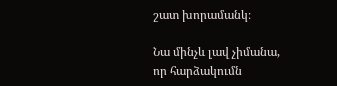շատ խորամանկ։

Նա մինչև լավ չիմանա, որ հարձակումն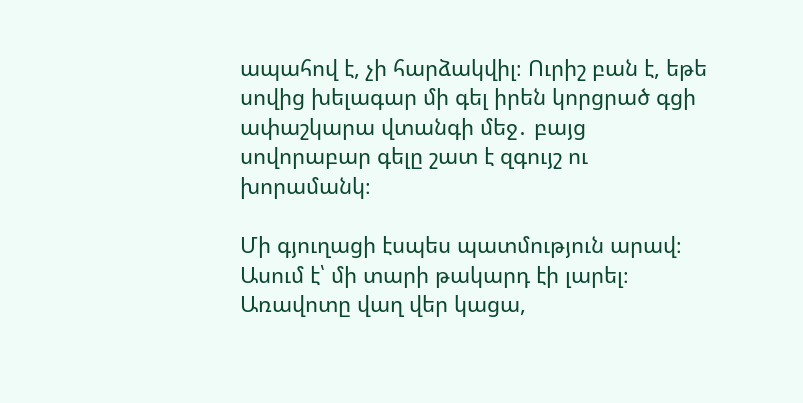ապահով է, չի հարձակվիլ։ Ուրիշ բան է, եթե սովից խելագար մի գել իրեն կորցրած գցի ափաշկարա վտանգի մեջ․ բայց սովորաբար գելը շատ է զգույշ ու խորամանկ։

Մի գյուղացի էսպես պատմություն արավ։ Ասում է՝ մի տարի թակարդ էի լարել։ Առավոտը վաղ վեր կացա,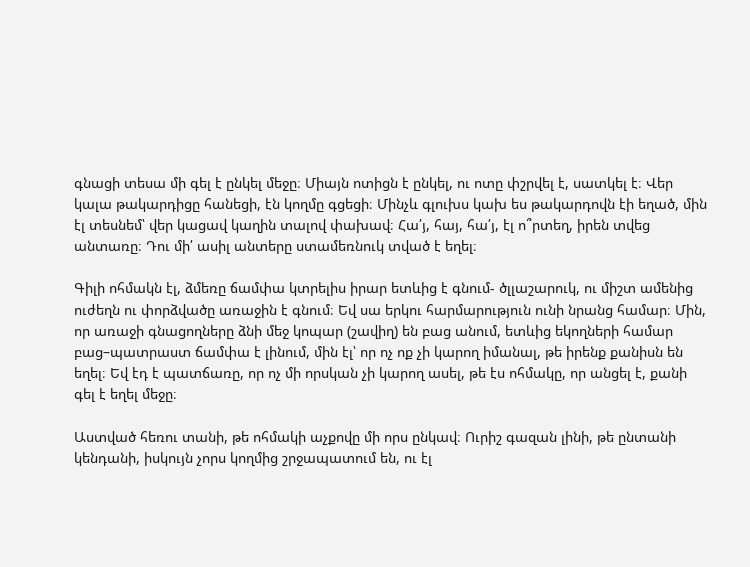գնացի տեսա մի գել է ընկել մեջը։ Միայն ոտիցն է ընկել, ու ոտը փշրվել է, սատկել է։ Վեր կալա թակարդիցը հանեցի, էն կողմը գցեցի։ Մինչև գլուխս կախ ես թակարդովն էի եղած, մին էլ տեսնեմ՝ վեր կացավ կաղին տալով փախավ։ Հա՛յ, հայ, հա՛յ, էլ ո՞րտեղ, իրեն տվեց անտառը։ Դու մի՛ ասիլ անտերը ստամեռնուկ տված է եղել։

Գիլի ոհմակն էլ, ձմեռը ճամփա կտրելիս իրար ետևից է գնում- ծլլաշարուկ, ու միշտ ամենից ուժեղն ու փորձվածը առաջին է գնում։ Եվ սա երկու հարմարություն ունի նրանց համար։ Մին, որ առաջի գնացողները ձնի մեջ կոպար (շավիղ) են բաց անում, ետևից եկողների համար բաց–պատրաստ ճամփա է լինում, մին էլ՝ որ ոչ ոք չի կարող իմանալ, թե իրենք քանիսն են եղել։ Եվ էդ է պատճառը, որ ոչ մի որսկան չի կարող ասել, թե էս ոհմակը, որ անցել է, քանի գել է եղել մեջը։

Աստված հեռու տանի, թե ոհմակի աչքովը մի որս ընկավ։ Ուրիշ գազան լինի, թե ընտանի կենդանի, իսկույն չորս կողմից շրջապատում են, ու էլ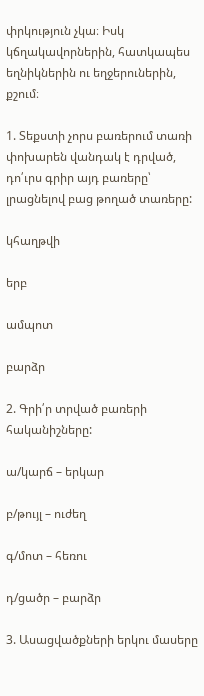փրկություն չկա։ Իսկ կճղակավորներին, հատկապես եղնիկներին ու եղջերուներին, քշում։

1. Տեքստի չորս բառերում տառի փոխարեն վանդակ է դրված, դո՛ւրս գրիր այդ բառերը՝ լրացնելով բաց թողած տառերը:

կհաղթվի

երբ

ամպոտ

բարձր

2. Գրի՛ր տրված բառերի հականիշները:

ա/կարճ – երկար

բ/թույլ – ուժեղ

գ/մոտ – հեռու

դ/ցածր – բարձր

3. Ասացվածքների երկու մասերը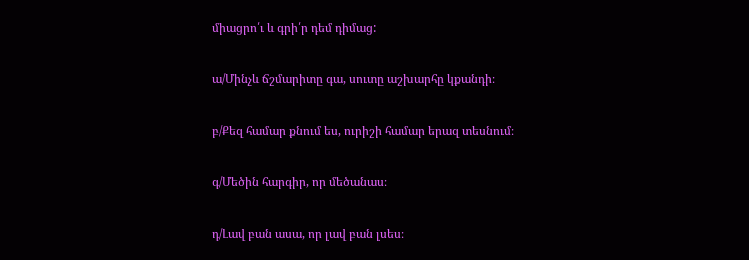միացրո՛ւ և գրի՛ր դեմ դիմաց:

ա/Մինչև ճշմարիտը գա, սուտը աշխարհը կքանդի։

բ/Քեզ համար քնում ես, ուրիշի համար երազ տեսնում։

գ/Մեծին հարգիր, որ մեծանաս։

դ/Լավ բան ասա, որ լավ բան լսես։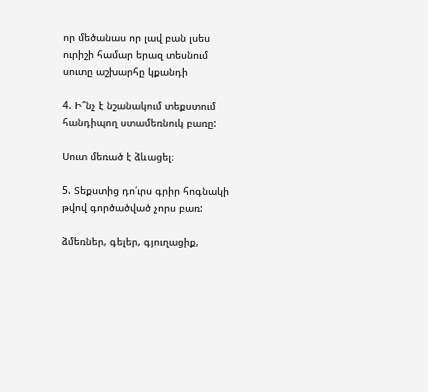որ մեծանաս որ լավ բան լսես ուրիշի համար երազ տեսնում սուտը աշխարհը կքանդի

4. Ի՞նչ է նշանակում տեքստում հանդիպող ստամեռնուկ բառը:

Սուտ մեռած է ձևացել։

5. Տեքստից դո՛ւրս գրիր հոգնակի թվով գործածված չորս բառ:

ձմեռներ, գելեր, գյուղացիք,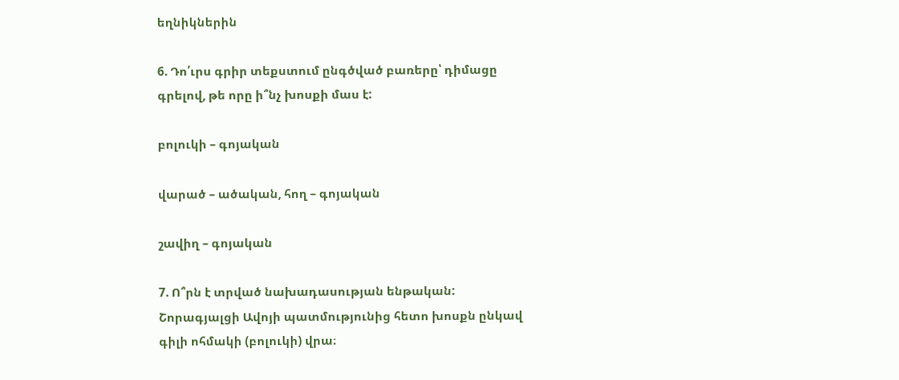եղնիկներին

6. Դո՛ւրս գրիր տեքստում ընգծված բառերը՝ դիմացը գրելով, թե որը ի՞նչ խոսքի մաս է:

բոլուկի – գոյական

վարած – ածական, հող – գոյական

շավիղ – գոյական

7. Ո՞րն է տրված նախադասության ենթական: Շորագյալցի Ավոյի պատմությունից հետո խոսքն ընկավ գիլի ոհմակի (բոլուկի) վրա։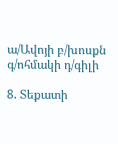ա/Ավոյի բ/խոսքն գ/ոհմակի դ/գիլի

8. Տեքատի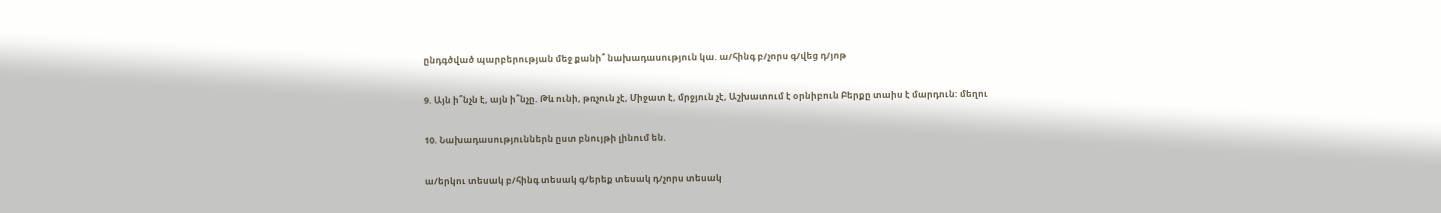ընդգծված պարբերության մեջ քանի՞ նախադասություն կա. ա/հինգ բ/չորս գ/վեց դ/յոթ

9. Այն ի՞նչն է, այն ի՞նչը. Թև ունի, թռչուն չէ, Միջատ է, մրջյուն չէ, Աշխատում է օրնիբուն Բերքը տաիս է մարդուն: մեղու

10. Նախադասություններն ըստ բնույթի լինում են.

ա/երկու տեսակ բ/հինգ տեսակ գ/երեք տեսակ դ/չորս տեսակ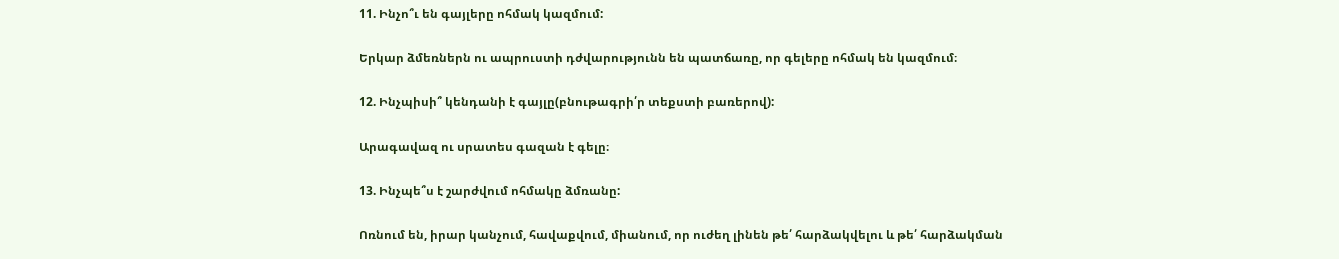11. Ինչո՞ւ են գայլերը ոհմակ կազմում:

Երկար ձմեռներն ու ապրուստի դժվարությունն են պատճառը, որ գելերը ոհմակ են կազմում։

12. Ինչպիսի՞ կենդանի է գայլը(բնութագրի՛ր տեքստի բառերով):

Արագավազ ու սրատես գազան է գելը։

13. Ինչպե՞ս է շարժվում ոհմակը ձմռանը:

Ոռնում են, իրար կանչում, հավաքվում, միանում, որ ուժեղ լինեն թե՛ հարձակվելու և թե՛ հարձակման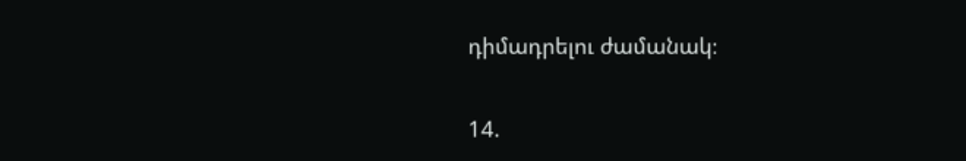դիմադրելու ժամանակ։

14.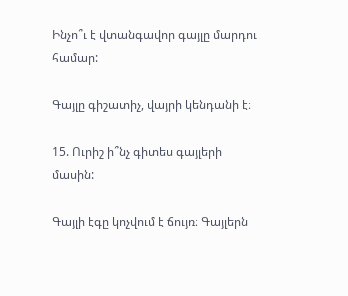Ինչո՞ւ է վտանգավոր գայլը մարդու համար:

Գայլը գիշատիչ, վայրի կենդանի է։

15. Ուրիշ ի՞նչ գիտես գայլերի մասին:

Գայլի էգը կոչվում է ճույռ։ Գայլերն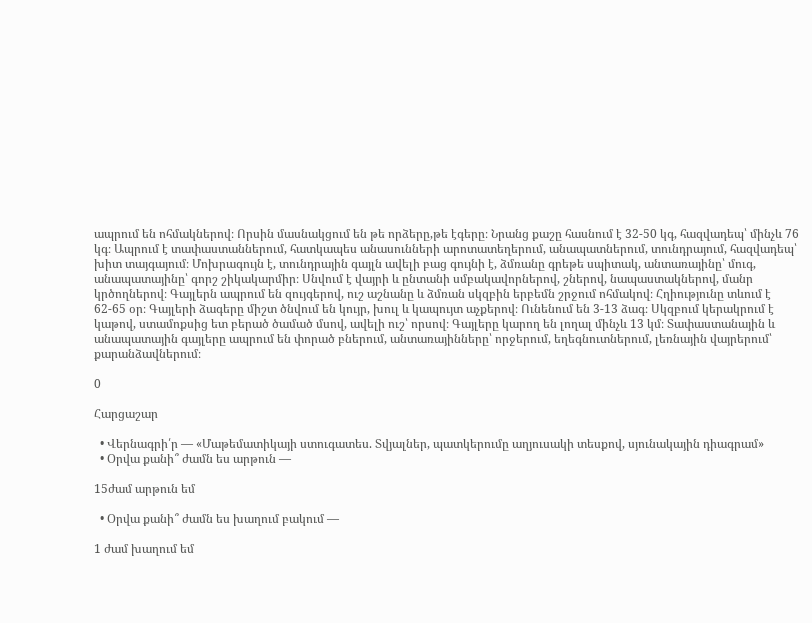ապրում են ոհմակներով։ Որսին մասնակցում են թե որձերը,թե էգերը։ Նրանց քաշը հասնում է 32-50 կգ, հազվադեպ՝ մինչև 76 կգ։ Ապրում է տափաստաններում, հատկապես անասունների արոտատեղերում, անապատներում, տունդրայում, հազվադեպ՝ խիտ տայգայում։ Մոխրագույն է, տունդրային գայլն ավելի բաց գույնի է, ձմռանը գրեթե սպիտակ, անտառայինը՝ մուգ, անապատայինը՝ գորշ շիկակարմիր։ Սնվում է վայրի և ընտանի սմբակավորներով, շներով, նապաստակներով, մանր կրծողներով։ Գայլերն ապրում են զույգերով, ուշ աշնանը և ձմռան սկզբին երբեմն շրջում ոհմակով։ Հղիությունը տևում է 62-65 օր։ Գայլերի ձագերը միշտ ծնվում են կույր, խուլ և կապույտ աչքերով։ Ունենում են 3-13 ձագ։ Սկզբում կերակրում է կաթով, ստամոքսից ետ բերած ծամած մսով, ավելի ուշ՝ որսով։ Գայլերը կարող են լողալ մինչև 13 կմ։ Տափաստանային և անապատային գայլերը ապրում են փորած բներում, անտառայինները՝ որջերում, եղեգնուտներում, լեռնային վայրերում՝ քարանձավներում։

0

Հարցաշար

  • Վերնագրի՛ր — «Մաթեմատիկայի ստուգատես. Տվյալներ, պատկերումը աղյուսակի տեսքով, սյունակային դիագրամ»
  • Օրվա քանի՞ ժամն ես արթուն —

15ժամ արթուն եմ

  • Օրվա քանի՞ ժամն ես խաղում բակում —

1 ժամ խաղում եմ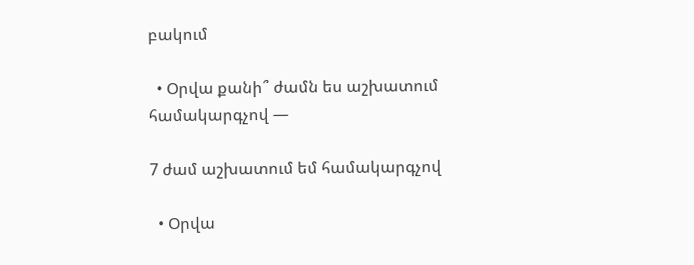բակում

  • Օրվա քանի՞ ժամն ես աշխատում համակարգչով —

7 ժամ աշխատում եմ համակարգչով

  • Օրվա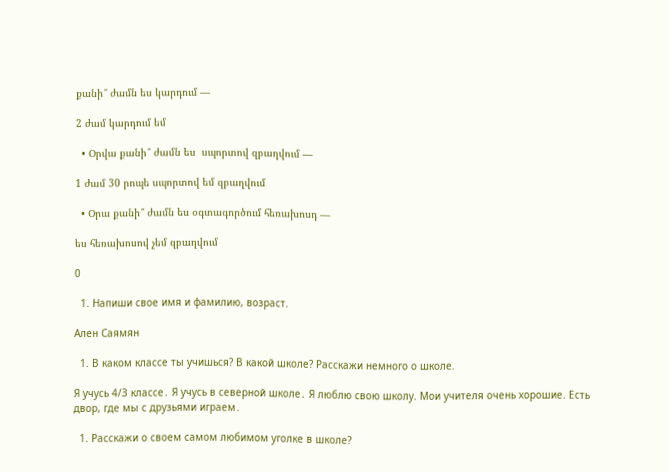քանի՞ ժամն ես կարդում —

2 ժամ կարդում եմ

  • Օրվա քանի՞ ժամն ես  սպորտով զբաղվում —

1 ժամ 30 րոպե սպորտով եմ զբաղվում

  • Օրա քանի՞ ժամն ես օգտագործում հեռախոսդ —

ես հեռախոսով չեմ զբաղվում

0

  1. Напиши свое имя и фамилию, возраст.

Ален Саямян

  1. В каком классе ты учишься? В какой школе? Расскажи немного о школе.

Я учусь 4/3 классе․ Я учусь в северной школе․ Я люблю свою школу. Мои учителя очень хорошие. Есть двор, где мы с друзьями играем․

  1. Расскажи о своем самом любимом уголке в школе?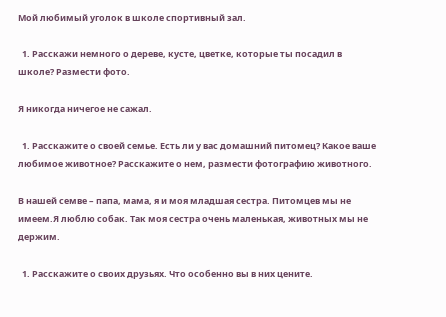Moй любимый уголок в школе спортивный зал.

  1. Расскажи немного о дереве, кусте, цветке, которые ты посадил в школе? Размести фото.

Я никогда ничегое не сажал.

  1. Расскажите о своей семье. Есть ли у вас домашний питомец? Какое ваше любимое животное? Расскажите о нем, размести фотографию животного.

В нашей семве – папа, мама, я и моя младшая сестра. Питомцев мы не имеем.Я люблю собак. Так моя сестра очень маленькая, животных мы не держим.

  1. Расскажите о своих друзьях. Что особенно вы в них цените.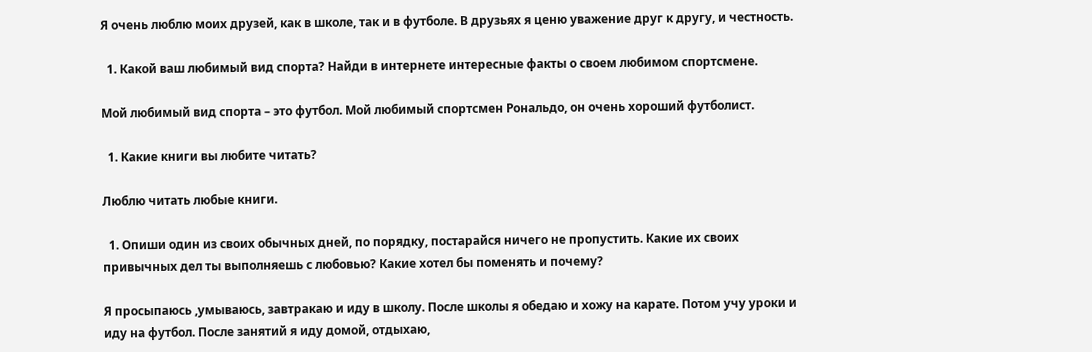Я очень люблю моих друзей, как в школе, так и в футболе. В друзьях я ценю уважение друг к другу, и честность.

  1. Какой ваш любимый вид спорта? Найди в интернете интересные факты о своем любимом спортсмене.

Мой любимый вид спорта – это футбол. Мой любимый спортсмен Рональдо, он очень хороший футболист.

  1. Какие книги вы любите читать?

Люблю читать любые книги.

  1. Опиши один из своих обычных дней, по порядку, постарайся ничего не пропустить. Какие их своих привычных дел ты выполняешь с любовью? Какие хотел бы поменять и почему?

Я просыпаюсь ,умываюсь, завтракаю и иду в школу. После школы я обедаю и хожу на карате. Потом учу уроки и иду на футбол. После занятий я иду домой, отдыхаю,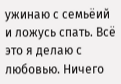ужинаю с семьёий и ложусь спать. Всё это я делаю с любовью. Ничего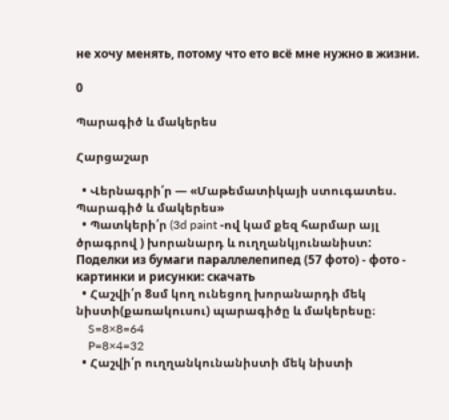не хочу менять, потому что ето всё мне нужно в жизни.

0

Պարագիծ և մակերես

Հարցաշար

  • Վերնագրի՛ր — «Մաթեմատիկայի ստուգատես. Պարագիծ և մակերես»
  • Պատկերի՛ր (3d paint -ով կամ քեզ հարմար այլ ծրագրով ) խորանարդ և ուղղանկյունանիստ:
Поделки из бумаги параллелепипед (57 фото) - фото - картинки и рисунки: скачать
  • Հաշվի՛ր 8սմ կող ունեցող խորանարդի մեկ նիստի(քառակուսու) պարագիծը և մակերեսը։
    S=8×8=64
    P=8×4=32
  • Հաշվի՛ր ուղղանկունանիստի մեկ նիստի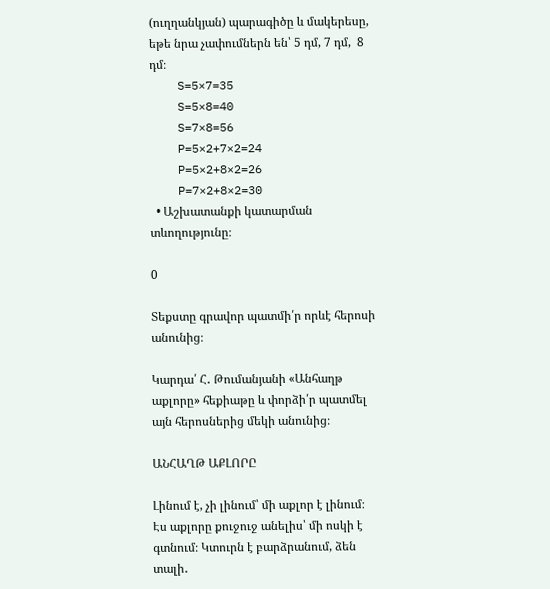(ուղղանկյան) պարագիծը և մակերեսը, եթե նրա չափումներն են՝ 5 դմ, 7 դմ,  8 դմ։
    S=5×7=35
    S=5×8=40
    S=7×8=56
    P=5×2+7×2=24
    P=5×2+8×2=26
    P=7×2+8×2=30
  • Աշխատանքի կատարման տևողությունը։

0

Տեքստը գրավոր պատմի՛ր որևէ հերոսի անունից։

Կարդա՛ Հ․ Թումանյանի «Անհաղթ աքլորը» հեքիաթը և փորձի՛ր պատմել այն հերոսներից մեկի անունից։

ԱՆՀԱՂԹ ԱՔԼՈՐԸ

Լինում է, չի լինում՝ մի աքլոր է լինում։ Էս աքլորը քուջուջ անելիս՝ մի ոսկի է գտնում։ Կտուրն է բարձրանում, ձեն տալի․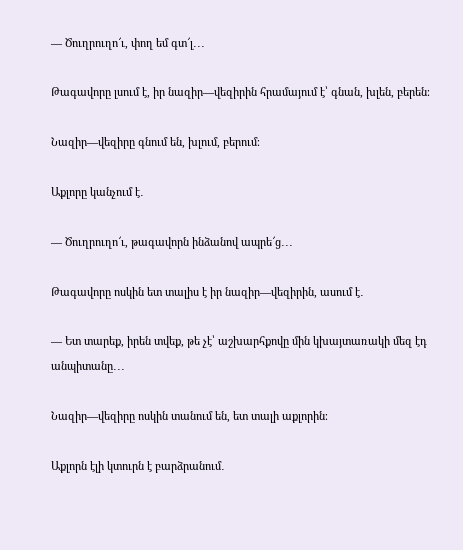— Ծուղրուղո՜ւ, փող եմ գտ՜լ․․․

Թագավորը լսում է, իր նազիր—վեզիրին հրամայում է՝ գնան, խլեն, բերեն։

Նազիր—վեզիրը գնում են, խլում, բերում։

Աքլորը կանչում է․

— Ծուղրուղո՜ւ, թագավորն ինձանով ապրե՜ց․․․

Թագավորը ոսկին ետ տալիս է իր նազիր—վեզիրին, ասում է․

— Ետ տարեք, իրեն տվեք, թե չէ՝ աշխարհքովը մին կխայտառակի մեզ էդ անպիտանը․․․

Նազիր—վեզիրը ոսկին տանում են, ետ տալի աքլորին։

Աքլորն էլի կտուրն է բարձրանում․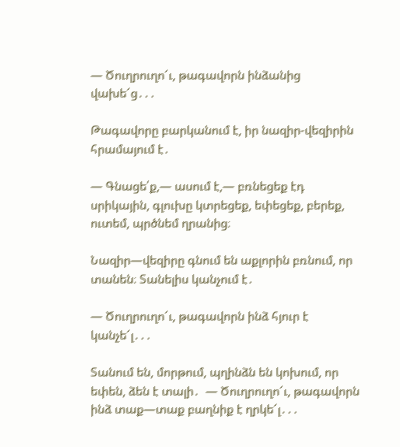— Ծուղրուղո՜ւ, թագավորն ինձանից վախե՜ց․․․

Թագավորը բարկանում է, իր նազիր-վեզիրին հրամայում է․

— Գնացե՛ք,— ասում է,— բռնեցեք էդ սրիկային, գլուխը կտրեցեք, եփեցեք, բերեք, ուտեմ, պրծնեմ ղրանից։

Նազիր—վեզիրը գնում են աքլորին բռնում, որ տանեն։ Տանելիս կանչում է․

— Ծուղրուղո՜ւ, թագավորն ինձ հյուր է կանչե՜լ․․․

Տանում են, մորթում, պղինձն են կոխում, որ եփեն, ձեն է տալի․  — Ծուղրուղո՜ւ, թագավորն ինձ տաք—տաք բաղնիք է ղրկե՜լ․․․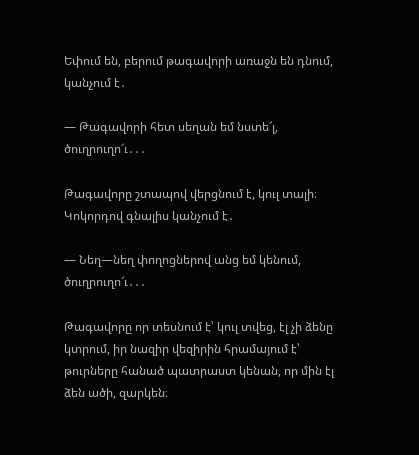Եփում են, բերում թագավորի առաջն են դնում, կանչում է․

— Թագավորի հետ սեղան եմ նստե՜լ, ծուղրուղո՜ւ․․․

Թագավորը շտապով վերցնում է, կուլ տալի։ Կոկորդով գնալիս կանչում է․

— Նեղ—նեղ փողոցներով անց եմ կենում, ծուղրուղո՜ւ․․․

Թագավորը որ տեսնում է՝ կուլ տվեց, էլ չի ձենը կտրում, իր նազիր վեզիրին հրամայում է՝ թուրները հանած պատրաստ կենան, որ մին էլ ձեն ածի, զարկեն։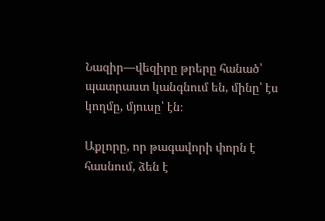Նազիր—վեզիրը թրերը հանած՝ պատրաստ կանգնում են, մինը՝ էս կողմը, մյուսը՝ էն։

Աքլորը, որ թագավորի փորն է հասնում, ձեն է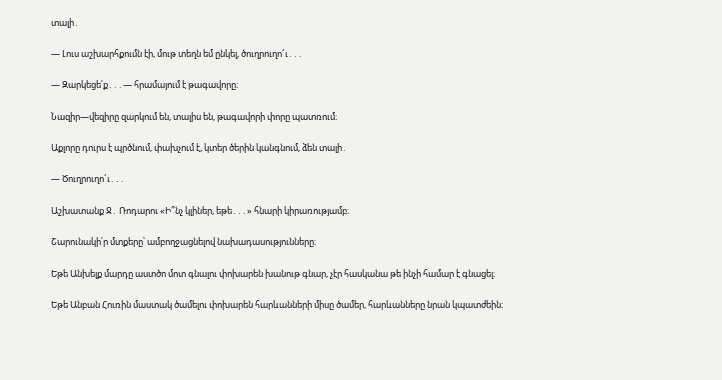տալի․

— Լուս աշխարհքումն էի, մութ տեղն եմ ընկել, ծուղրուղո՜ւ․․․

— Զարկեցե՛ք․․․— հրամայում է թագավորը։

Նազիր—վեզիրը զարկում են, տալիս են, թագավորի փորը պատռում։

Աքլորը դուրս է պրծնում, փախչում է, կտեր ծերին կանգնում, ձեն տալի․

— Ծուղրուղո՜ւ․․․

Աշխատանք Ջ․ Ռոդարու «Ի՞նչ կլիներ, եթե․․․» հնարի կիրառությամբ։

Շարունակի՛ր մտքերը՝ ամբողջացնելով նախադասությունները։

Եթե Անխելք մարդը աստծո մոտ գնալու փոխարեն խանութ գնար, չէր հասկանա թե ինչի համար է գնացել։

Եթե Անբան Հուռին մաստակ ծամելու փոխարեն հարևանների միսը ծամեր, հարևանները նրան կպատժեին։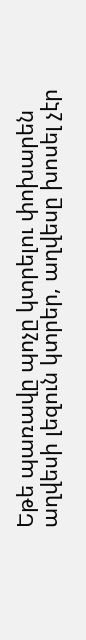Եթե պառավը պոչը կտրելու փոխարեն աղվեսի լեզուն կտրեր, աղվեսը խոսել չէր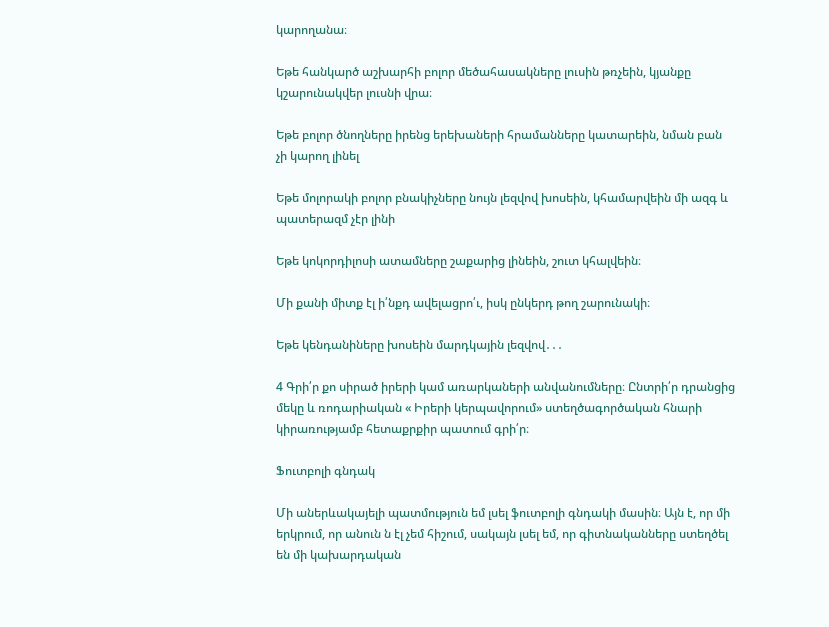կարողանա։

Եթե հանկարծ աշխարհի բոլոր մեծահասակները լուսին թռչեին, կյանքը կշարունակվեր լուսնի վրա։

Եթե բոլոր ծնողները իրենց երեխաների հրամանները կատարեին, նման բան չի կարող լինել

Եթե մոլորակի բոլոր բնակիչները նույն լեզվով խոսեին, կհամարվեին մի ազգ և պատերազմ չէր լինի

Եթե կոկորդիլոսի ատամները շաքարից լինեին, շուտ կհալվեին։

Մի քանի միտք էլ ի՛նքդ ավելացրո՛ւ, իսկ ընկերդ թող շարունակի։

Եթե կենդանիները խոսեին մարդկային լեզվով․․․

4 Գրի՛ր քո սիրած իրերի կամ առարկաների անվանումները։ Ընտրի՛ր դրանցից մեկը և ռոդարիական « Իրերի կերպավորում» ստեղծագործական հնարի կիրառությամբ հետաքրքիր պատում գրի՛ր։

Ֆուտբոլի գնդակ

Մի աներևակայելի պատմություն եմ լսել ֆուտբոլի գնդակի մասին։ Այն է, որ մի երկրում, որ անուն ն էլ չեմ հիշում, սակայն լսել եմ, որ գիտնականները ստեղծել են մի կախարդական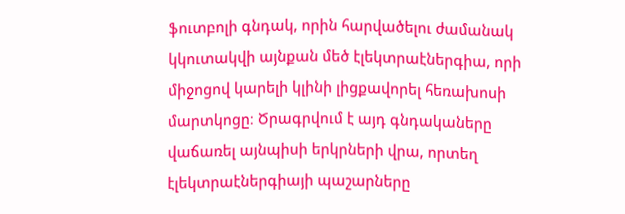ֆուտբոլի գնդակ, որին հարվածելու ժամանակ կկուտակվի այնքան մեծ էլեկտրաէներգիա, որի միջոցով կարելի կլինի լիցքավորել հեռախոսի մարտկոցը։ Ծրագրվում է այդ գնդակաները վաճառել այնպիսի երկրների վրա, որտեղ էլեկտրաէներգիայի պաշարները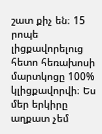շատ քիչ են։ 15 րոպե լիցքավորելուց հետո հեռախոսի մարտկոցը 100% կլիցքավորվի։ Ես մեր երկիրը աղքատ չեմ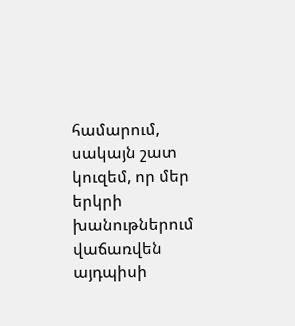համարում, սակայն շատ կուզեմ, որ մեր երկրի խանութներում վաճառվեն այդպիսի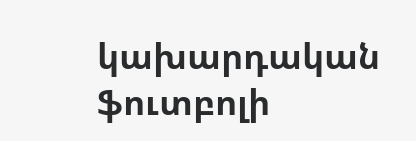կախարդական ֆուտբոլի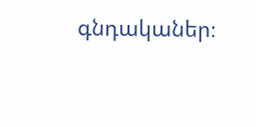գնդականեր։